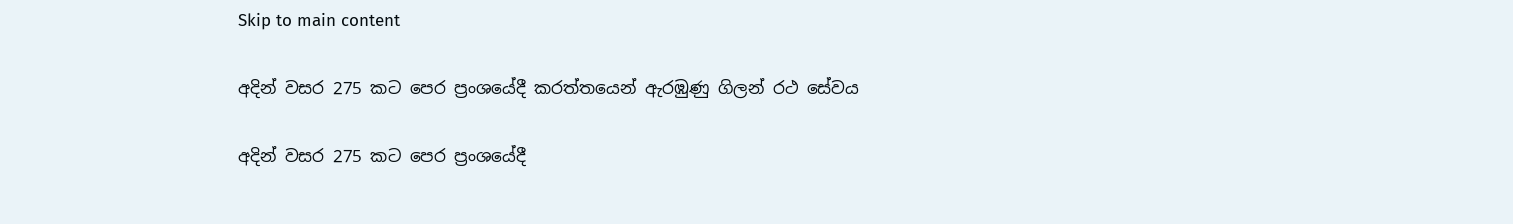Skip to main content

අදින් වසර 275 කට පෙර ප්‍රංශයේදී කරත්තයෙන් ඇරඹුණු ගිලන් රථ සේවය

අදින් වසර 275 කට පෙර ප්‍රංශයේදී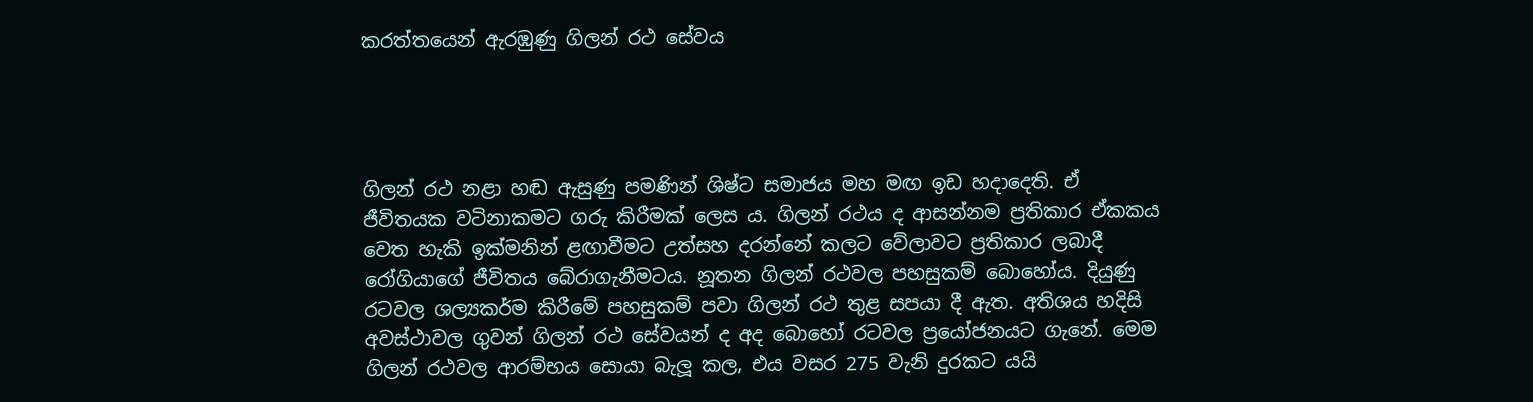කරත්තයෙන් ඇරඹුණු ගිලන් රථ සේවය




ගිලන් රථ නළා හඬ ඇසුණු පමණින් ශිෂ්ට සමාජය මහ මඟ ඉඩ හදාදෙති. ඒ ජීවිතයක වටිනාකමට ගරු කිරීමක් ලෙස ය. ගිලන් රථය ද ආසන්නම ප්‍රතිකාර ඒකකය වෙත හැකි ඉක්මනින් ළඟාවීමට උත්සහ දරන්නේ කලට වේලාවට ප්‍රතිකාර ලබාදී රෝගියාගේ ජීවිතය බේරාගැනීමටය. නූතන ගිලන් රථවල පහසුකම් බොහෝය. දියුණු රටවල ශල්‍යකර්ම කිරීමේ පහසුකම් පවා ගිලන් රථ තුළ සපයා දී ඇත. අතිශය හදිසි අවස්ථාවල ගුවන් ගිලන් රථ සේවයන් ද අද බොහෝ රටවල ප්‍රයෝජනයට ගැනේ. මෙම ගිලන් රථවල ආරම්භය සොයා බැලූ කල, එය වසර 275 වැනි දුරකට යයි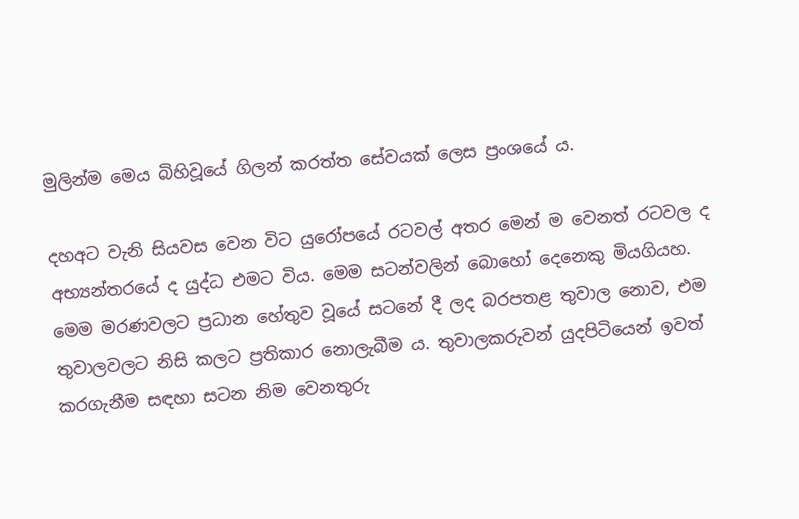මුලින්ම මෙය බිහිවූයේ ගිලන් කරත්ත සේවයක් ලෙස ප්‍රංශයේ ය.

දහඅට වැනි සියවස වෙන විට යුරෝපයේ රටවල් අතර මෙන් ම වෙනත් රටවල ද අභ්‍යන්තරයේ ද යුද්ධ එමට විය. මෙම සටන්වලින් බොහෝ දෙනෙකු මියගියහ. මෙම මරණවලට ප්‍රධාන හේතුව වූයේ සටනේ දී ලද බරපතළ තුවාල නොව, එම තුවාලවලට නිසි කලට ප්‍රතිකාර නොලැබීම ය. තුවාලකරුවන් යුදපිටියෙන් ඉවත් කරගැනීම සඳහා සටන නිම වෙනතුරු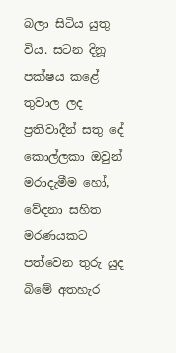බලා සිටිය යුතු විය. සටන දිනූ පක්ෂය කළේ තුවාල ලද ප්‍රතිවාදීන් සතු දේ කොල්ලකා ඔවුන් මරාදැමීම හෝ, වේදනා සහිත මරණයකට පත්වෙන තුරු යුද බිමේ අතහැර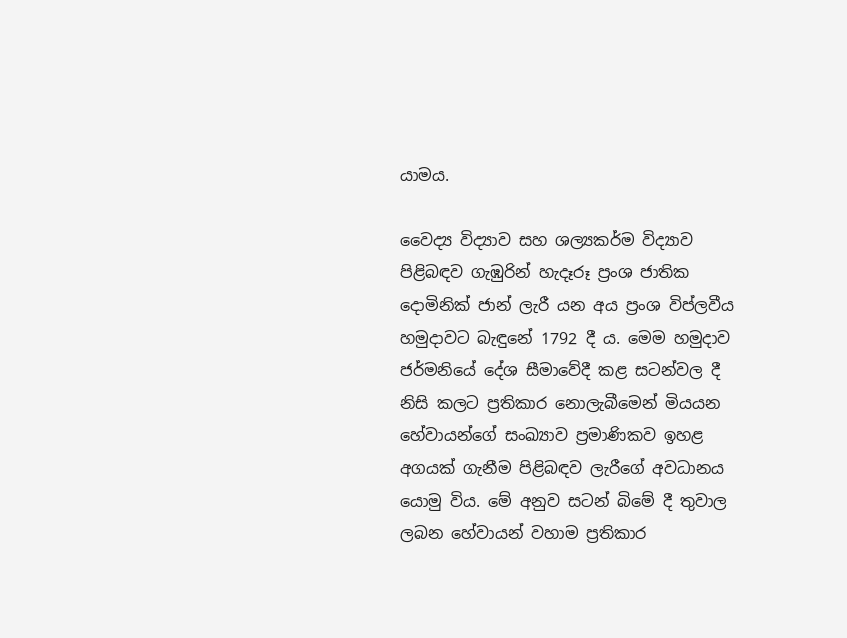යාමය.

වෛද්‍ය විද්‍යාව සහ ශල්‍යකර්ම විද්‍යාව පිළිබඳව ගැඹුරින් හැදෑරූ ප්‍රංශ ජාතික දොමිනික් ජාන් ලැරී යන අය ප්‍රංශ විප්ලවීය හමුදාවට බැඳුනේ 1792 දී ය. මෙම හමුදාව ජර්මනියේ දේශ සීමාවේදී කළ සටන්වල දී නිසි කලට ප්‍රතිකාර නොලැබීමෙන් මියයන හේවායන්ගේ සංඛ්‍යාව ප්‍රමාණිකව ඉහළ අගයක් ගැනීම පිළිබඳව ලැරීගේ අවධානය යොමු විය. මේ අනුව සටන් බිමේ දී තුවාල ලබන හේවායන් වහාම ප්‍රතිකාර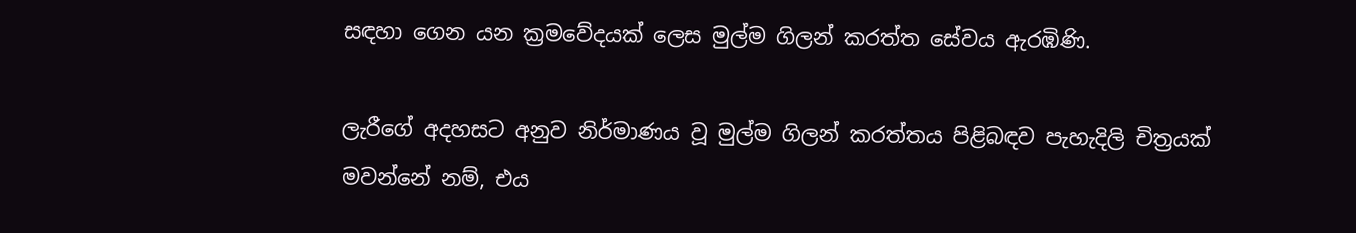සඳහා ගෙන යන ක්‍රමවේදයක් ලෙස මුල්ම ගිලන් කරත්ත සේවය ඇරඹිණි.

ලැරීගේ අදහසට අනුව නිර්මාණය වූ මුල්ම ගිලන් කරත්තය පිළිබඳව පැහැදිලි චිත්‍රයක් මවන්නේ නම්, එය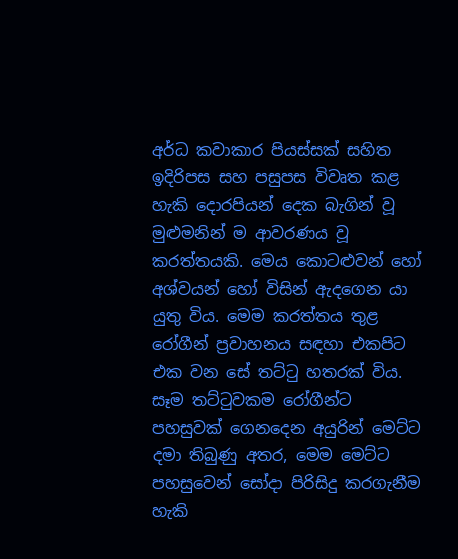අර්ධ කවාකාර පියස්සක් සහිත ඉදිරිපස සහ පසුපස විවෘත කළ හැකි දොරපියන් දෙක බැගින් වූ මුළුමනින් ම ආවරණය වූ කරත්තයකි. මෙය කොටළුවන් හෝ අශ්වයන් හෝ විසින් ඇදගෙන යා යුතු විය. මෙම කරත්තය තුළ රෝගීන් ප්‍රවාහනය සඳහා එකපිට එක වන සේ තට්ටු හතරක් විය. සෑම තට්ටුවකම රෝගීන්ට පහසුවක් ගෙනදෙන අයුරින් මෙට්ට දමා තිබුණු අතර, මෙම මෙට්ට පහසුවෙන් සෝදා පිරිසිදු කරගැනීම හැකි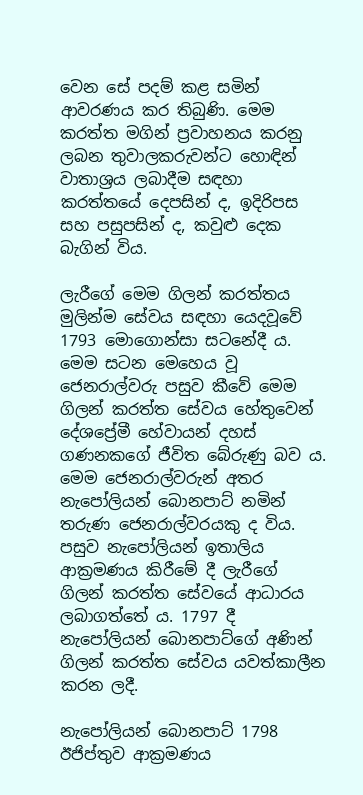වෙන සේ පදම් කළ සමින් ආවරණය කර තිබුණි. මෙම කරත්ත මගින් ප්‍රවාහනය කරනු ලබන තුවාලකරුවන්ට හොඳින් වාතාශ්‍රය ලබාදීම සඳහා කරත්තයේ දෙපසින් ද, ඉදිරිපස සහ පසුපසින් ද, කවුළු දෙක බැගින් විය.

ලැරීගේ මෙම ගිලන් කරත්තය මුලින්ම සේවය සඳහා යෙදවූවේ 1793 මොගොන්සා සටනේදී ය. මෙම සටන මෙහෙය වූ ජෙනරාල්වරු පසුව කීවේ මෙම ගිලන් කරත්ත සේවය හේතුවෙන් දේශප්‍රේමී හේවායන් දහස් ගණනකගේ ජීවිත බේරුණු බව ය. මෙම ජෙනරාල්වරුන් අතර නැපෝලියන් බොනපාට් නමින් තරුණ ජෙනරාල්වරයකු ද විය. පසුව නැපෝලියන් ඉතාලිය ආක්‍රමණය කිරීමේ දී ලැරීගේ ගිලන් කරත්ත සේවයේ ආධාරය ලබාගත්තේ ය. 1797 දී නැපෝලියන් බොනපාට්ගේ අණින් ගිලන් කරත්ත සේවය යවත්කාලීන කරන ලදී.

නැපෝලියන් බොනපාට් 1798 ඊජිප්තුව ආක්‍රමණය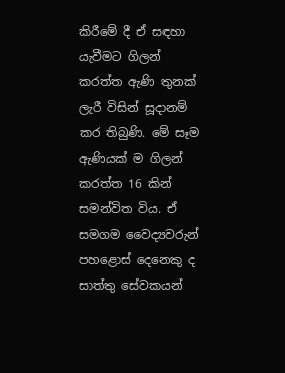කිරීමේ දී ඒ සඳහා යැවීමට ගිලන් කරත්ත ඇණි තුනක් ලැරී විසින් සූදානම් කර තිබුණි. මේ සෑම ඇණියක් ම ගිලන් කරත්ත 16 කින් සමන්විත විය. ඒ සමගම වෛද්‍යවරුන් පහළොස් දෙනෙකු ද සාත්තු සේවකයන්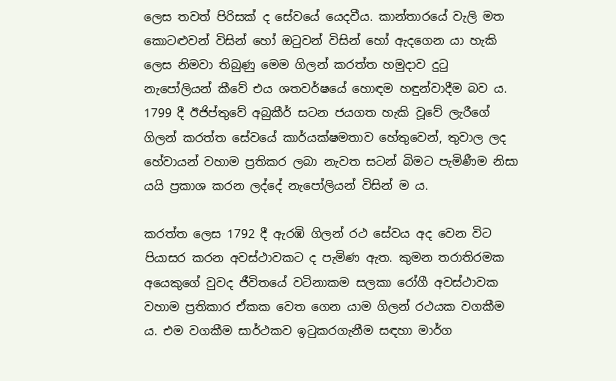ලෙස තවත් පිරිසක් ද සේවයේ යෙදවීය. කාන්තාරයේ වැලි මත කොටළුවන් විසින් හෝ ඔටුවන් විසින් හෝ ඇදගෙන යා හැකි ලෙස නිමවා තිබුණු මෙම ගිලන් කරත්ත හමුදාව දුටු නැපෝලියන් කීවේ එය ශතවර්ෂයේ හොඳම හඳුන්වාදීම බව ය. 1799 දී ඊජිප්තුවේ අබුකීර් සටන ජයගත හැකි වූවේ ලැරීගේ ගිලන් කරත්ත සේවයේ කාර්යක්ෂමතාව හේතුවෙන්, තුවාල ලද හේවායන් වහාම ප්‍රතිකර ලබා නැවත සටන් බිමට පැමිණීම නිසා යයි ප්‍රකාශ කරන ලද්දේ නැපෝලියන් විසින් ම ය.

කරත්ත ලෙස 1792 දී ඇරඹි ගිලන් රථ සේවය අද වෙන විට පියාසර කරන අවස්ථාවකට ද පැමිණ ඇත. කුමන තරාතිරමක අයෙකුගේ වුවද ජීවිතයේ වටිනාකම සලකා රෝගී අවස්ථාවක වහාම ප්‍රතිකාර ඒකක වෙත ගෙන යාම ගිලන් රථයක වගකීම ය. එම වගකීම සාර්ථකව ඉටුකරගැනීම සඳහා මාර්ග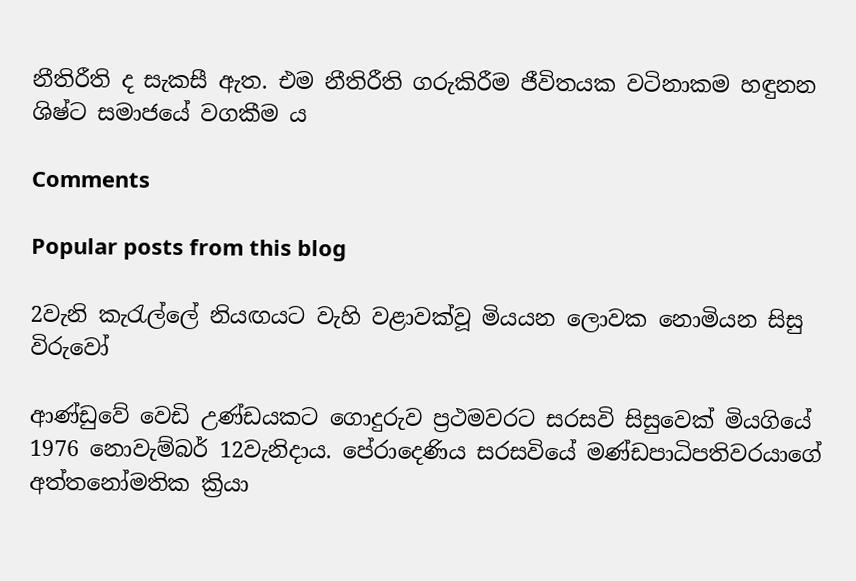නීතිරීති ද සැකසී ඇත. එම නීතිරීති ගරුකිරීම ජීවිතයක වටිනාකම හඳුනන ශිෂ්ට සමාජයේ වගකීම ය

Comments

Popular posts from this blog

2වැනි කැරැල්ලේ නියඟයට වැහි වළාවක්වූ මියයන ලොවක නොමියන සිසු විරුවෝ

ආණ්ඩුවේ වෙඩි උණ්ඩයකට ගොදුරුව ප්‍රථමවරට සරසවි සිසුවෙක් මියගියේ 1976 නොවැම්බර් 12වැනිදාය. පේරාදෙණිය සරසවියේ මණ්ඩපාධිපතිවරයාගේ අත්තනෝමතික ක්‍රියා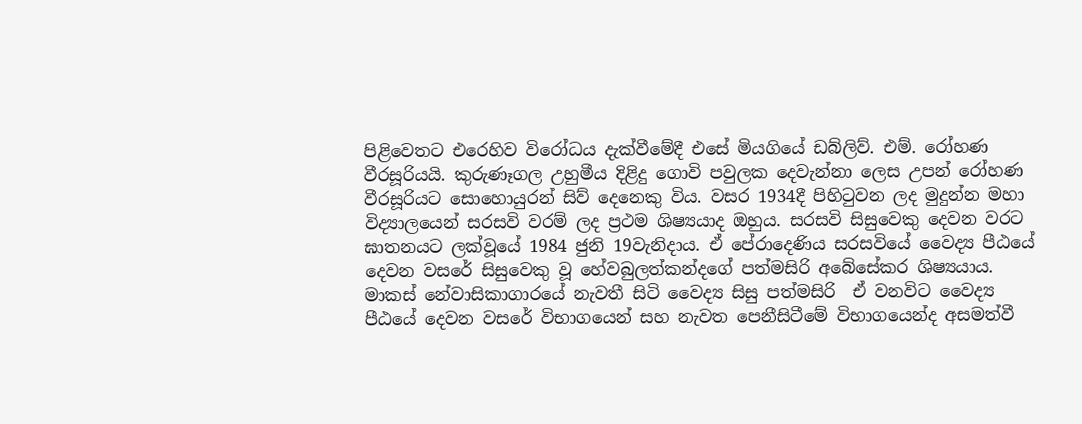පිළිවෙතට එරෙහිව විරෝධය දැක්වීමේදී එසේ මියගියේ ඩබ්ලිව්. එම්. රෝහණ වීරසූරියයි. කුරුණෑගල උහුමීය දිළිදු ගොවි පවුලක දෙවැන්නා ලෙස උපන් රෝහණ වීරසූරියට සොහොයුරන් සිව් දෙනෙකු විය. වසර 1934දී පිහිටුවන ලද මුදුන්න මහා විද්‍යාලයෙන් සරසවි වරම් ලද ප්‍රථම ශිෂ්‍යයාද ඔහුය. සරසවි සිසුවෙකු දෙවන වරට ඝාතනයට ලක්වූයේ 1984 ජුනි 19වැනිදාය. ඒ පේරාදෙණිය සරසවියේ වෛද්‍ය පීඨයේ දෙවන වසරේ සිසුවෙකු වූ හේවබුලත්කන්දගේ පත්මසිරි අබේසේකර ශිෂ්‍යයාය. මාකස් නේවාසිකාගාරයේ නැවතී සිටි වෛද්‍ය සිසු පත්මසිරි  ඒ වනවිට වෛද්‍ය පීඨයේ දෙවන වසරේ විභාගයෙන් සහ නැවත පෙනීසිටීමේ විභාගයෙන්ද අසමත්වී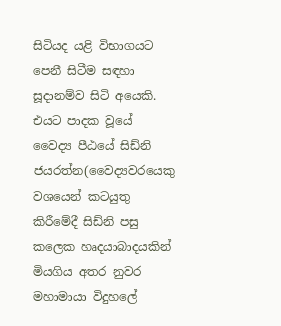සිටියද යළි විභාගයට පෙනී සිටීම සඳහා සූදානම්ව සිටි අයෙකි.  එයට පාදක වූයේ වෛද්‍ය පීඨයේ සිඩ්නි ජයරත්න(වෛද්‍යවරයෙකු වශයෙන් කටයුතු කිරීමේදී සිඩ්නි පසු කලෙක හෘදයාබාදයකින් මියගිය අතර නුවර මහාමායා විදුහලේ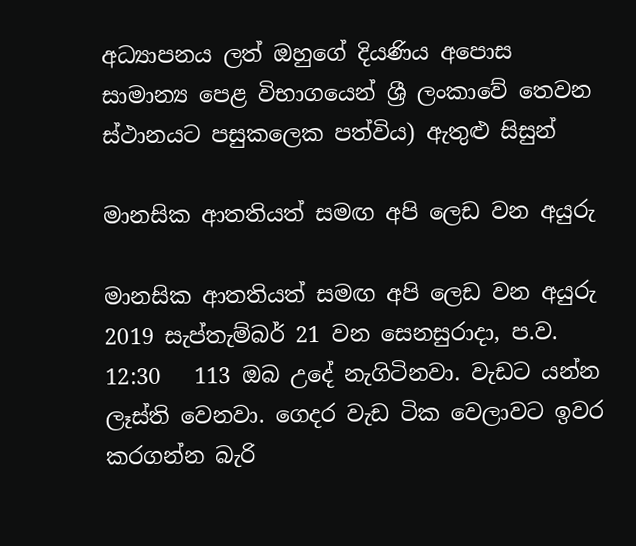අධ්‍යාපනය ලත් ඔහුගේ දියණිය අපොස සාමාන්‍ය පෙළ විභාගයෙන් ශ්‍රී ලංකාවේ තෙවන ස්ථානයට පසුකලෙක පත්විය) ඇතුළු සිසුන්

මානසික ආතතියත් සමඟ අපි ලෙඩ වන අයුරු

මානසික ආතතියත් සමඟ අපි ලෙඩ වන අයුරු   2019 සැප්තැම්බර් 21 වන සෙනසුරාදා, ප.ව. 12:30   113 ඔබ උදේ නැගිටිනවා. වැඩට යන්න ලෑස්ති වෙනවා. ගෙදර වැඩ ටික වෙලාවට ඉවර කරගන්න බැරි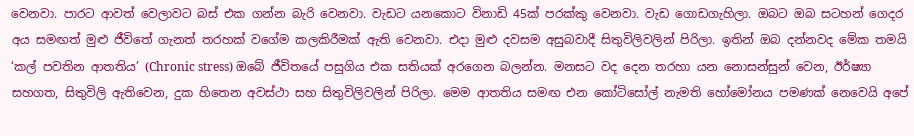වෙනවා. පාරට ආවත් වෙලාවට බස් එක ගන්න බැරි වෙනවා. වැඩට යනකොට විනාඩි 45ක් පරක්කු වෙනවා. වැඩ ගොඩගැහිලා. ඔබට ඔබ සටහන් ගෙදර අය සමඟත් මුළු ජීවිතේ ගැනත් තරහක් වගේම කලකිරීමක් ඇති වෙනවා. එදා මුළු දවසම අසුබවාදී සිතුවිලිවලින් පිරිලා. ඉතින් ඔබ දන්නවද මේක තමයි ‘කල් පවතින ආතතිය’ (Chronic stress) ඔබේ ජීවිතයේ පසුගිය එක සතියක් අරගෙන බලන්න. මනසට වද දෙන තරහා යන නොසන්සුන් වෙන, ඊර්ෂ්‍යා සහගත, සිතුවිලි ඇතිවෙන, දුක හිතෙන අවස්ථා සහ සිතුවිලිවලින් පිරිලා. මෙම ආතතිය සමඟ එන කෝටිසෝල් නැමති හෝමෝනය පමණක් නෙවෙයි අපේ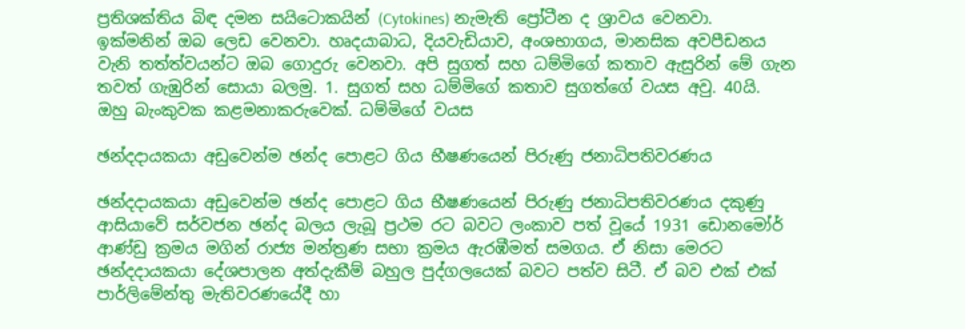ප්‍රතිශක්තිය බිඳ දමන සයිටොකයින් (Cytokines) නැමැති ප්‍රෝටීන ද ශ්‍රාවය වෙනවා. ඉක්මනින් ඔබ ලෙඩ වෙනවා. හෘදයාබාධ, දියවැඩියාව, අංශභාගය, මානසික අවපීඩනය වැනි තත්ත්වයන්ට ඔබ ගොදුරු වෙනවා. අපි සුගත් සහ ධම්මිගේ කතාව ඇසුරින් මේ ගැන තවත් ගැඹුරින් සොයා බලමු. 1. සුගත් සහ ධම්මිගේ කතාව සුගත්ගේ වයස අවු. 40යි. ඔහු බැංකුවක කළමනාකරුවෙක්. ධම්මිගේ වයස

ඡන්දදායකයා අඩුවෙන්ම ඡන්ද පොළට ගිය භීෂණයෙන් පිරුණු ජනාධිපතිවරණය

ඡන්දදායකයා අඩුවෙන්ම ඡන්ද පොළට ගිය භීෂණයෙන් පිරුණු ජනාධිපතිවරණය දකුණු ආසියාවේ සර්වජන ඡන්ද බලය ලැබූ ප්‍රථම රට බවට ලංකාව පත් වූයේ 1931 ඩොනමෝර් ආණ්ඩු ක්‍රමය මගින් රාජ්‍ය මන්ත්‍රණ සභා ක්‍රමය ඇරඹීමත් සමගය. ඒ නිසා මෙරට ඡන්දදායකයා දේශපාලන අත්දැකීම් බහුල පුද්ගලයෙක් බවට පත්ව සිටී. ඒ බව එක් එක් පාර්ලිමේන්තු මැතිවරණයේදී හා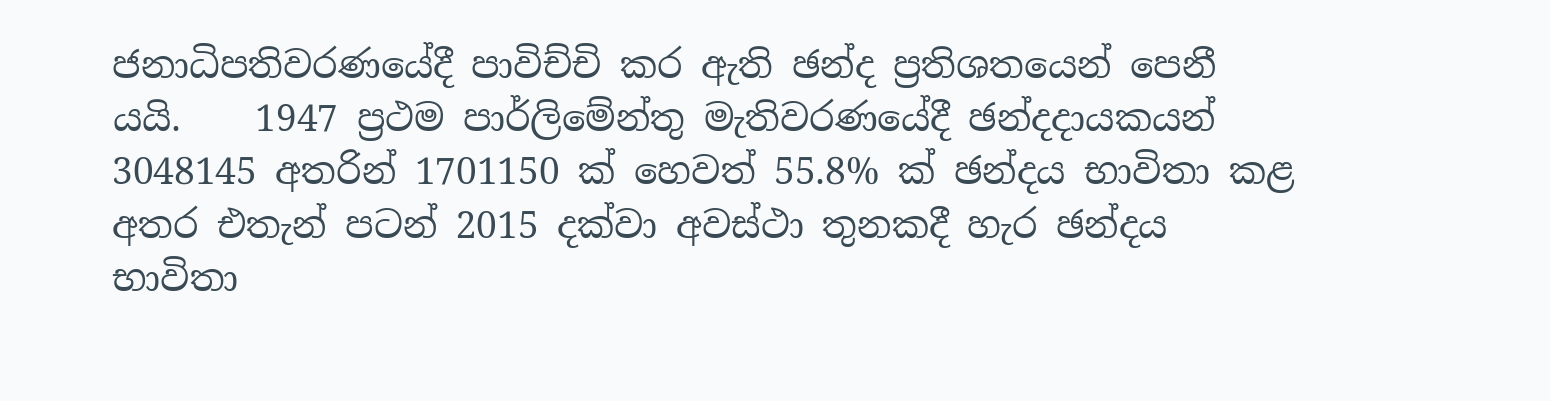ජනාධිපතිවරණයේදී පාවිච්චි කර ඇති ඡන්ද ප්‍රතිශතයෙන් පෙනී යයි.    1947 ප්‍රථම පාර්ලිමේන්තු මැතිවරණයේදී ඡන්දදායකයන් 3048145 අතරින් 1701150 ක් හෙවත් 55.8% ක් ඡන්දය භාවිතා කළ අතර එතැන් පටන් 2015 දක්වා අවස්ථා තුනකදී හැර ඡන්දය භාවිතා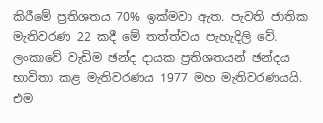කිරීමේ ප්‍රතිශතය 70% ඉක්මවා ඇත. පැවති ජාතික මැතිවරණ 22 කදී මේ තත්ත්වය පැහැදිලි වේ. ලංකාවේ වැඩිම ඡන්ද දායක ප්‍රතිශතයන් ඡන්දය භාවිතා කළ මැතිවරණය 1977 මහ මැතිවරණයයි. එම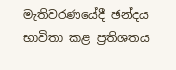මැතිවරණයේදී ඡන්දය භාවිතා කළ ප්‍රතිශතය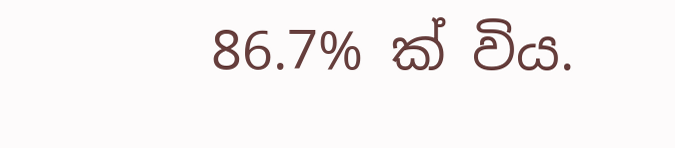86.7% ක් විය.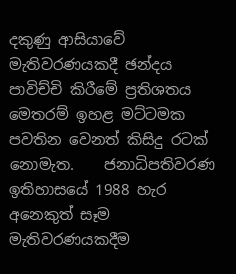දකුණු ආසියාවේ මැතිවරණයකදී ඡන්දය පාවිච්චි කිරීමේ ප්‍රතිශතය මෙතරම් ඉහළ මට්ටමක පවතින වෙනත් කිසිදු රටක් නොමැත.    ජනාධිපතිවරණ ඉතිහාසයේ 1988 හැර අනෙකුත් සෑම මැතිවරණයකදීම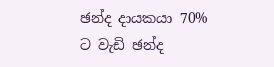ඡන්ද දායකයා 70% ට වැඩි ඡන්ද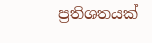ප්‍රතිශතයක්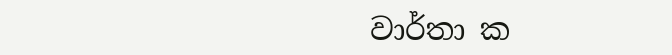වාර්තා ක